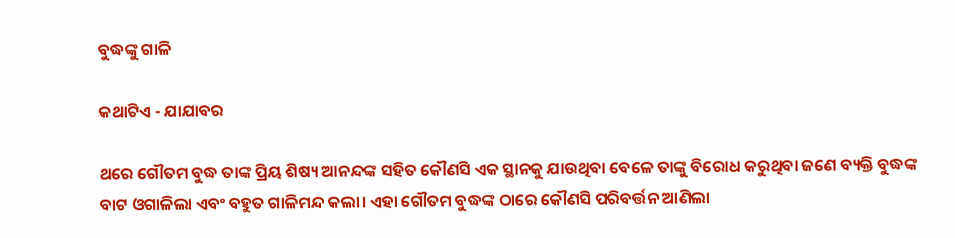ବୁଦ୍ଧଙ୍କୁ ଗାଳି

କଥାଟିଏ - ଯାଯାବର

ଥରେ ଗୌତମ ବୁଦ୍ଧ ତାଙ୍କ ପ୍ରିୟ ଶିଷ୍ୟ ଆନନ୍ଦଙ୍କ ସହିତ କୌଣସି ଏକ ସ୍ଥାନକୁ ଯାଉଥିବା ବେଳେ ତାଙ୍କୁ ବିରୋଧ କରୁଥିବା ଜଣେ ବ୍ୟକ୍ତି ବୁଦ୍ଧଙ୍କ ବାଟ ଓଗାଳିଲା ଏବଂ ବହୁତ ଗାଳିମନ୍ଦ କଲା। ଏହା ଗୌତମ ବୁଦ୍ଧଙ୍କ ଠାରେ କୌଣସି ପରିବର୍ତ୍ତନ ଆଣିଲା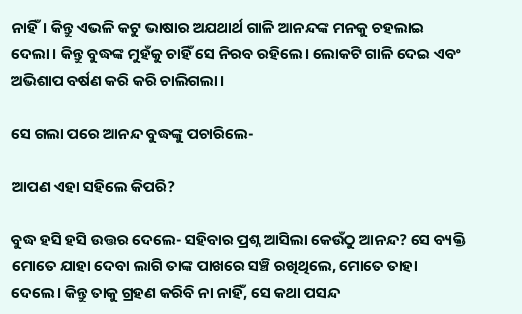ନାହିଁ। କିନ୍ତୁ ଏଭଳି କଟୁ ଭାଷାର ଅଯଥାର୍ଥ ଗାଳି ଆନନ୍ଦଙ୍କ ମନକୁ ଚହଲାଇ ଦେଲା। କିନ୍ତୁ ବୁଦ୍ଧଙ୍କ ମୁହଁକୁ ଚାହିଁ ସେ ନିରବ ରହିଲେ। ଲୋକଟି ଗାଳି ଦେଇ ଏବଂ ଅଭିଶାପ ବର୍ଷଣ କରି କରି ଚାଲିଗଲା।

ସେ ଗଲା ପରେ ଆନନ୍ଦ ବୁଦ୍ଧଙ୍କୁ ପଚାରିଲେ-

ଆପଣ ଏହା ସହିଲେ କିପରି?

ବୁଦ୍ଧ ହସି ହସି ଉତ୍ତର ଦେଲେ- ସହିବାର ପ୍ରଶ୍ନ ଆସିଲା କେଉଁଠୁ ଆନନ୍ଦ? ସେ ବ୍ୟକ୍ତି ମୋତେ ଯାହା ଦେବା ଲାଗି ତାଙ୍କ ପାଖରେ ସଞ୍ଚି ରଖିଥିଲେ, ମୋତେ ତାହା ଦେଲେ। କିନ୍ତୁ ତାକୁ ଗ୍ରହଣ କରିବି ନା ନାହିଁ, ସେ କଥା ପସନ୍ଦ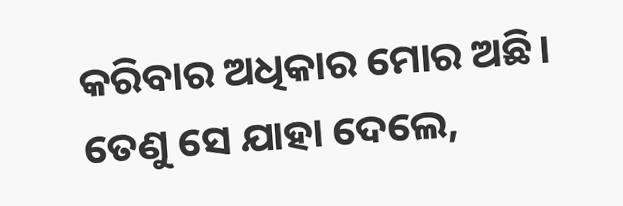କରିବାର ଅଧିକାର ମୋର ଅଛି। ତେଣୁ ସେ ଯାହା ଦେଲେ,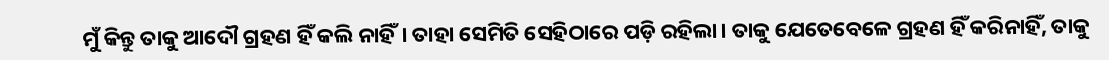ମୁଁ କିନ୍ତୁ ତାକୁ ଆଦୌ ଗ୍ରହଣ ହିଁ କଲି ନାହିଁ। ତାହା ସେମିତି ସେହିଠାରେ ପଡ଼ି ରହିଲା। ତାକୁ ଯେତେବେଳେ ଗ୍ରହଣ ହିଁ କରିନାହିଁ, ତାକୁ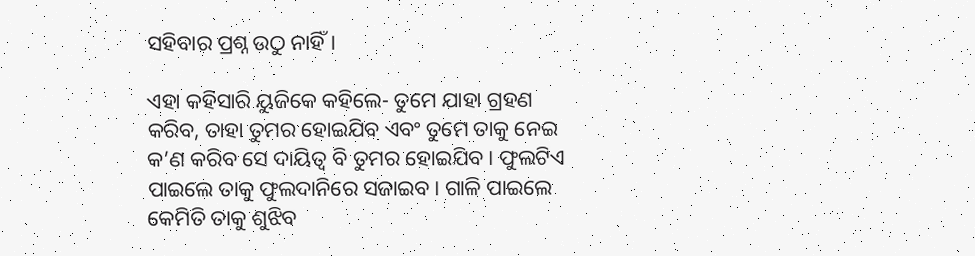ସହିବାର ପ୍ରଶ୍ନ ଉଠୁ ନାହିଁ।

ଏହା କହିସାରି ୟୁଜିକେ କହିଲେ- ତୁମେ ଯାହା ଗ୍ରହଣ କରିବ, ତାହା ତୁମର ହୋଇଯିବ ଏବଂ ତୁମେ ତାକୁ ନେଇ କ’ଣ କରିବ ସେ ଦାୟିତ୍ବ ବି ତୁମର ହୋଇଯିବ। ଫୁଲଟିଏ ପାଇଲେ ତାକୁ ଫୁଲଦାନିରେ ସଜାଇବ। ଗାଳି ପାଇ‌ଲେ କେମିତି ତାକୁ ଶୁଝିବ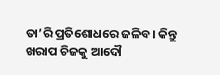ତା’ରି ପ୍ରତିଶୋଧରେ ଜଳିବ। କିନ୍ତୁ ଖରାପ ଚିଜକୁ ଆଦୌ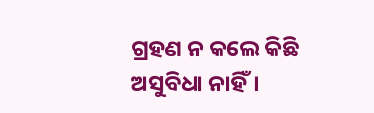ଗ୍ରହଣ ନ କଲେ କିଛି ଅସୁବିଧା ନାହିଁ।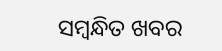ସମ୍ବନ୍ଧିତ ଖବର